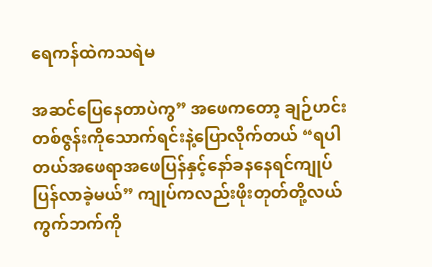ရေကန်ထဲကသရဲမ

အဆင်ပြေနေတာပဲကွ” အဖေကတော့ ချဉ်ဟင်းတစ်ဇွန်းကိုသောက်ရင်းနဲ့ပြောလိုက်တယ် “ရပါတယ်အဖေရာအဖေပြန်နှင့်နော်ခနနေရင်ကျုပ်ပြန်လာခဲ့မယ်” ကျုပ်ကလည်းဖိုးတုတ်တို့လယ်ကွက်ဘက်ကို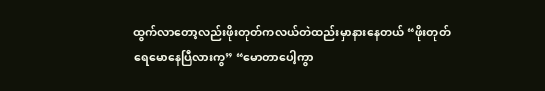ထွက်လာတော့လည်းဖိုးတုတ်ကလယ်တဲထည်းမှာနားနေတယ် “ဖိုးတုတ်ရေမောနေပြီလားကွ” “မောတာပေါ့ကွာ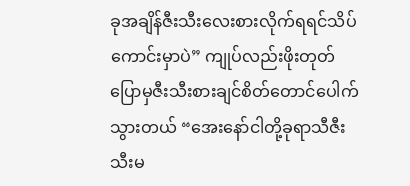ခုအချိန်ဇီးသီးလေးစားလိုက်ရရင်သိပ်ကောင်းမှာပဲ” ကျုပ်လည်းဖိုးတုတ်ပြောမှဇီးသီးစားချင်စိတ်တောင်ပေါက်သွားတယ် “အေးနော်ငါတို့ခုရာသီဇီးသီးမ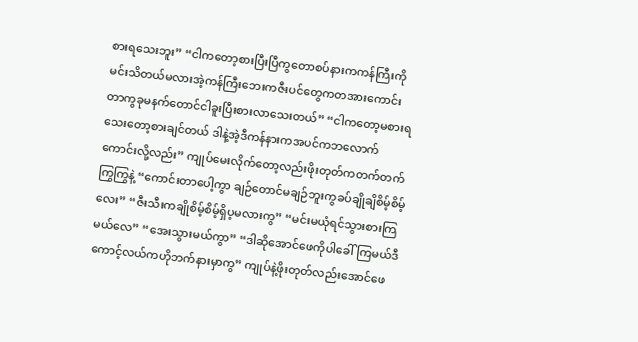စားရသေးဘူး” “ငါကတော့စားပြီးပြီကွတောစပ်နားကကန်ကြီးကိုမင်းသိတယ်မလားအဲ့ကန်ကြီးဘေးကဇီးပင်တွေကတအားကောင်းတာကွခုမနက်တောင်ငါခူးပြီးစားလာသေးတယ်” “ငါကတော့မစားရသေးတော့စားချင်တယ် ဒါနဲ့အဲ့ဒီကန်နားကအပင်ကဘလောက်ကောင်းလို့လည်း” ကျုပ်မေးလိုက်တော့လည်းဖိုးတုတ်ကတက်တက်ကြွကြွနဲ့ “ကောင်းတာပေါ့ကွာ ချဉ်တောင်မချဉ်ဘူးကွခပ်ချိုချိစိမ့်စိမ့်လေး” “ဇီးသီးကချိုစိမ့်စိမ့်ရှိပ့မလားကွ” “မင်းမယုံရင်သွားစားကြမယ်လေ” “အေးသွားမယ်ကွာ” “ဒါဆိုအောင်ဖေကိုပါခေါ်ကြမယ်ဒီကောင့်လယ်ကဟိုဘက်နားမှာကွ” ကျုပ်နဲ့ဖိုးတုတ်လည်းအောင်ဖေ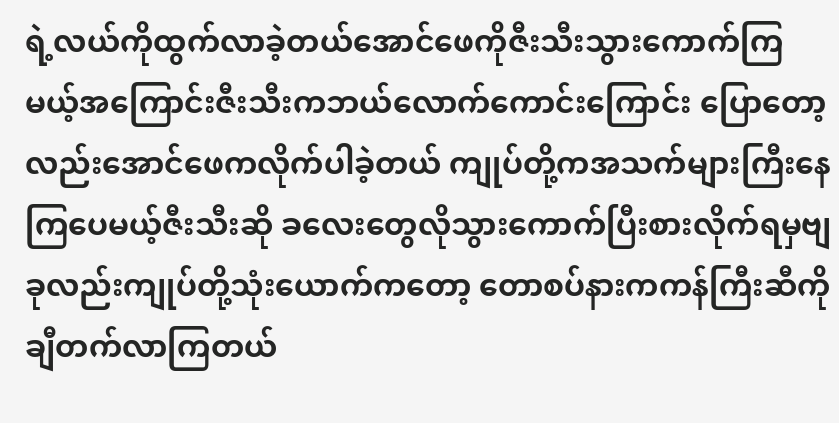ရဲ့လယ်ကိုထွက်လာခဲ့တယ်အောင်ဖေကိုဇီးသီးသွားကောက်ကြမယ့်အကြောင်းဇီးသီးကဘယ်လောက်ကောင်းကြောင်း ပြောတော့လည်းအောင်ဖေကလိုက်ပါခဲ့တယ် ကျုပ်တို့ကအသက်များကြီးနေကြပေမယ့်ဇီးသီးဆို ခလေးတွေလိုသွားကောက်ပြီးစားလိုက်ရမှဗျ ခုလည်းကျုပ်တို့သုံးယောက်ကတော့ တောစပ်နားကကန်ကြီးဆီကိုချီတက်လာကြတယ်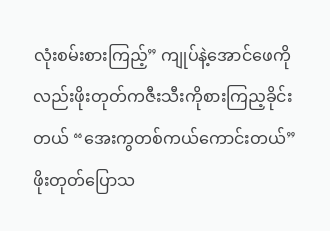လုံးစမ်းစားကြည့်” ကျုပ်နဲ့အောင်ဖေကိုလည်းဖိုးတုတ်ကဇီးသီးကိုစားကြည့ခိုင်းတယ် “အေးကွတစ်ကယ်ကောင်းတယ်” ဖိုးတုတ်ပြောသ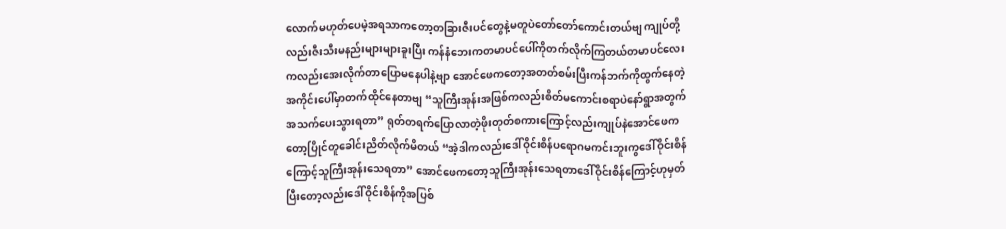လောက်မဟုတ်ပေမဲ့အရသာကတော့တခြားဇီးပင်တွေနဲ့မတူပဲတော်တော်ကောင်းတယ်ဗျ ကျုပ်တို့လည်းဇီးသီးမနည်းများများခူးပြီး ကန်နံဘေးကတမာပင်ပေါ်ကိုတက်လိုက်ကြတယ်တမာပင်လေးကလည်းအေးလိုက်တာပြောမနေပါနဲ့ဗျာ အောင်ဖေကတော့အတတ်စမ်းပြီးကန်ဘက်ကိုထွက်နေတဲ့အကိုင်းပေါ်မှာတက်ထိုင်နေတာဗျ “သူကြီးအုန်းအဖြစ်ကလည်းစိတ်မကောင်းစရာပဲနော်ရွာအတွက်အသက်ပေးသွားရတာ” ရုတ်တရက်ပြောလာတဲ့ဖိုးတုတ်စကားကြောင့်လည်းကျုပ်နဲအောင်ဖေကတော့ပြိုင်တူခေါင်းညိတ်လိုက်မိတယ် “အဲ့ဒါကလည်းဒေါ်ဝိုင်းစိန်ပရောဂမကင်းဘူးကွဒေါ်ဝိုင်းစိန်ကြောင့်သူကြီးအုန်းသေရတာ” အောင်ဖေကတော့သူကြီးအုန်းသေရတာဒေါ်ဝိုင်းစိန်ကြောင့်ဟုမှတ်ပြီးတော့လည်းဒေါ်ဝိုင်းစိန်ကိုအပြစ်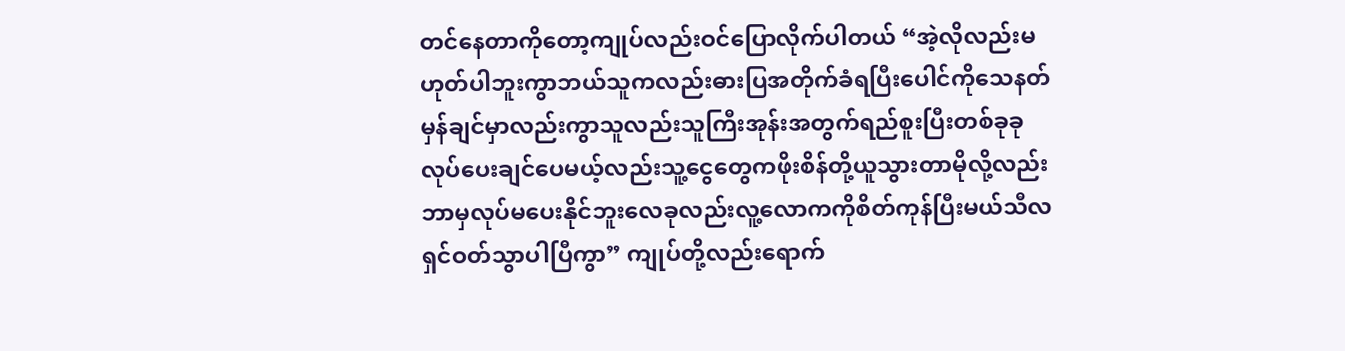တင်နေတာကိုတော့ကျုပ်လည်းဝင်ပြောလိုက်ပါတယ် “အဲ့လိုလည်းမဟုတ်ပါဘူးကွာဘယ်သူကလည်းဓားပြအတိုက်ခံရပြီးပေါင်ကိုသေနတ်မှန်ချင်မှာလည်းကွာသူလည်းသူကြီးအုန်းအတွက်ရည်စူးပြီးတစ်ခုခုလုပ်ပေးချင်ပေမယ့်လည်းသူ့ငွေတွေကဖိုးစိန်တို့ယူသွားတာမိုလို့လည်းဘာမှလုပ်မပေးနိုင်ဘူးလေခုလည်းလူ့လောကကိုစိတ်ကုန်ပြီးမယ်သီလရှင်ဝတ်သွာပါပြီကွာ” ကျုပ်တို့လည်းရောက်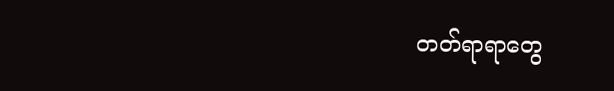တတ်ရာရာတွေ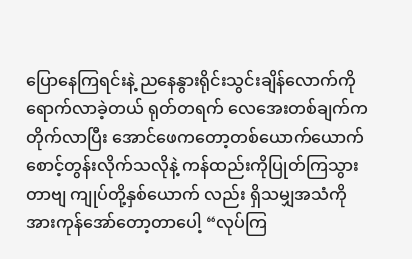ပြောနေကြရင်းနဲ့ ညနေနွားရိုင်းသွင်းချိန်လောက်ကိုရောက်လာခဲ့တယ် ရုတ်တရက် လေအေးတစ်ချက်ကတိုက်လာပြီး အောင်ဖေကတော့တစ်ယောက်ယောက်စောင့်တွန်းလိုက်သလိုနဲ့ ကန်ထည်းကိုပြုတ်ကြသွားတာဗျ ကျုပ်တို့နှစ်ယောက် လည်း ရှိသမျှအသံကိုအားကုန်အော်တော့တာပေါ့ “လုပ်ကြ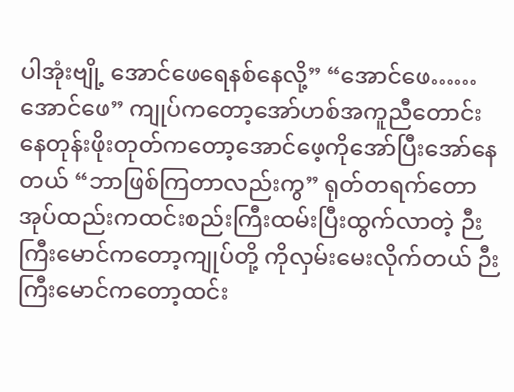ပါအုံးဗျို့ အောင်ဖေရေနစ်နေလို့” “အောင်ဖေ……အောင်ဖေ” ကျုပ်ကတော့အော်ဟစ်အကူညီတောင်းနေတုန်းဖိုးတုတ်ကတော့အောင်ဖေ့ကိုအော်ပြီးအော်နေတယ် “ဘာဖြစ်ကြတာလည်းကွ” ရုတ်တရက်တောအုပ်ထည်းကထင်းစည်းကြီးထမ်းပြီးထွက်လာတဲ့ ဉီးကြီးမောင်ကတော့ကျုပ်တို့ ကိုလှမ်းမေးလိုက်တယ် ဉီးကြီးမောင်ကတော့ထင်း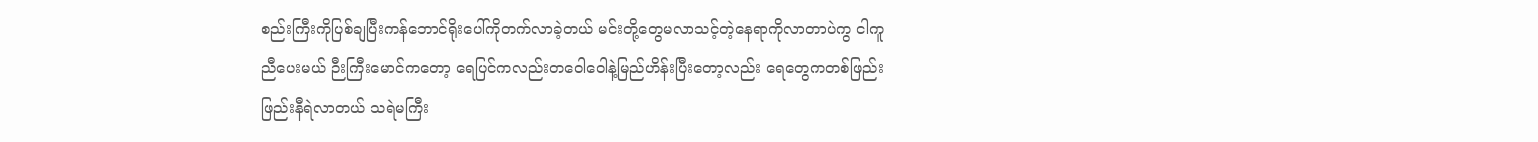စည်းကြီးကိုပြစ်ချပြီးကန်ဘောင်ရိုးပေါ်ကိုတက်လာခဲ့တယ် မင်းတို့တွေမလာသင့်တဲ့နေရာကိုလာတာပဲကွ ငါကူညီပေးမယ် ဉီးကြီးမောင်ကတော့ ရေပြင်ကလည်းတဝေါဝေါနဲ့မြည်ဟိန်းပြီးတော့လည်း ရေတွေကတစ်ဖြည်းဖြည်းနီရဲလာတယ် သရဲမကြီး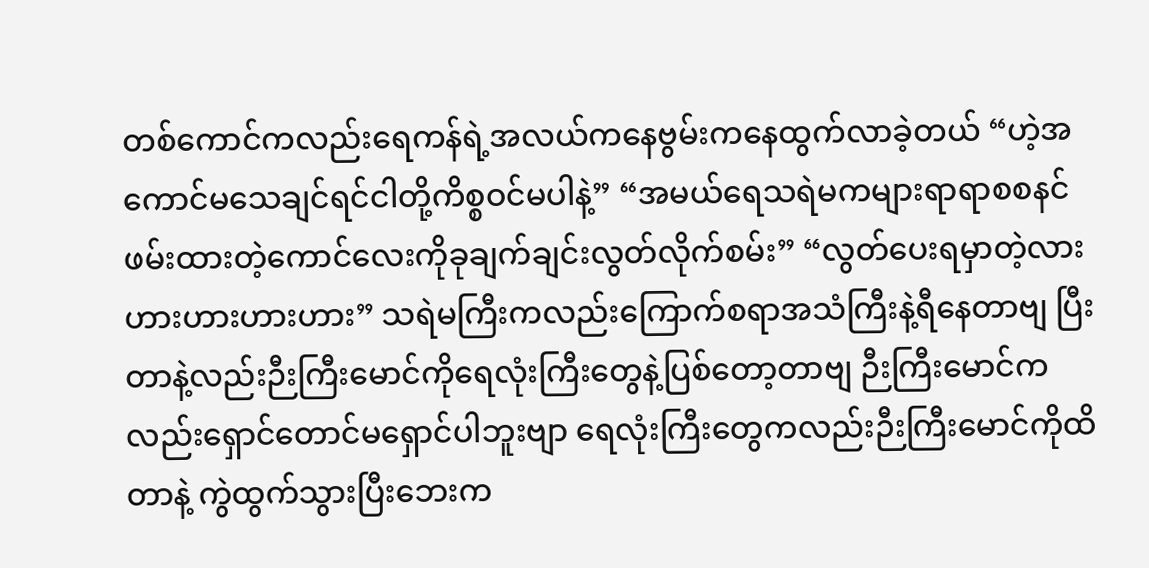တစ်ကောင်ကလည်းရေကန်ရဲ့အလယ်ကနေဗွမ်းကနေထွက်လာခဲ့တယ် “ဟဲ့အကောင်မသေချင်ရင်ငါတို့ကိစ္စဝင်မပါနဲ့” “အမယ်ရေသရဲမကများရာရာစစနင်ဖမ်းထားတဲ့ကောင်လေးကိုခုချက်ချင်းလွတ်လိုက်စမ်း” “လွတ်ပေးရမှာတဲ့လားဟားဟားဟားဟား” သရဲမကြီးကလည်းကြောက်စရာအသံကြီးနဲ့ရီနေတာဗျ ပြီးတာနဲ့လည်းဉီးကြီးမောင်ကိုရေလုံးကြီးတွေနဲ့ပြစ်တော့တာဗျ ဉီးကြီးမောင်ကလည်းရှောင်တောင်မရှောင်ပါဘူးဗျာ ရေလုံးကြီးတွေကလည်းဉီးကြီးမောင်ကိုထိတာနဲ့ ကွဲထွက်သွားပြီးဘေးက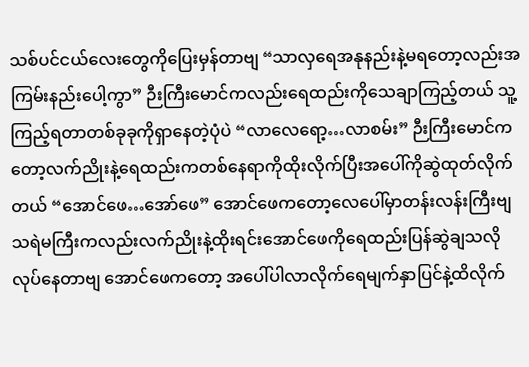သစ်ပင်ငယ်လေးတွေကိုပြေးမှန်တာဗျ “သာလှရေအနုနည်းနဲ့မရတော့လည်းအကြမ်းနည်းပေါ့ကွာ” ဉီးကြီးမောင်ကလည်းရေထည်းကိုသေချာကြည့်တယ် သူ့ကြည့်ရတာတစ်ခုခုကိုရှာနေတဲ့ပုံပဲ “လာလေရော့…လာစမ်း” ဉီးကြီးမောင်ကတော့လက်ညိုးနဲ့ရေထည်းကတစ်နေရာကိုထိုးလိုက်ပြီးအပေါ်ကိုဆွဲထုတ်လိုက်တယ် “အောင်ဖေ…အော်ဖေ” အောင်ဖေကတော့လေပေါ်မှာတန်းလန်းကြီးဗျသရဲမကြီးကလည်းလက်ညိုးနဲ့ထိုးရင်းအောင်ဖေကိုရေထည်းပြန်ဆွဲချသလိုလုပ်နေတာဗျ အောင်ဖေကတော့ အပေါ်ပါလာလိုက်ရေမျက်နှာပြင်နဲ့ထိလိုက်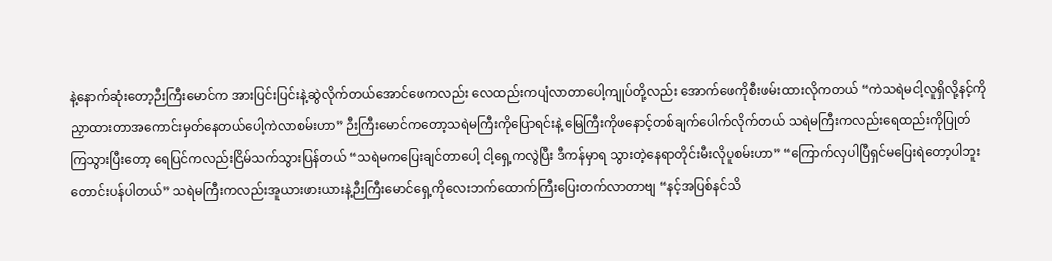နဲ့နောက်ဆုံးတော့ဉီးကြီးမောင်က အားပြင်းပြင်းနဲ့ဆွဲလိုက်တယ်အောင်ဖေကလည်း လေထည်းကပျံလာတာပေါ့ကျုပ်တို့လည်း အောက်ဖေကိုစီးဖမ်းထားလိုကတယ် “ကဲသရဲမငါ့လူရှိလို့နင့်ကိုညှာထားတာအကောင်းမှတ်နေတယ်ပေါ့ကဲလာစမ်းဟာ” ဉီးကြီးမောင်ကတော့သရဲမကြီးကိုပြောရင်းနဲ့ မြေကြီးကိုဖနောင့်တစ်ချက်ပေါက်လိုက်တယ် သရဲမကြီးကလည်းရေထည်းကိုပြုတ်ကြသွားပြီးတော့ ရေပြင်ကလည်းငြိမ်သက်သွားပြန်တယ် “သရဲမကပြေးချင်တာပေါ့ ငါ့ရှေ့ကလွဲပြီး ဒီကန်မှာရ သွားတဲ့နေရာတိုင်းမီးလိုပူစမ်းဟာ” “ကြောက်လှပါပြီရှင်မပြေးရဲတော့ပါဘူးတောင်းပန်ပါတယ်” သရဲမကြီးကလည်းအူယားဖားယားနဲ့ဉီးကြီးမောင်ရှေ့ကိုလေးဘက်ထောက်ကြီးပြေးတက်လာတာဗျ “နင့်အပြစ်နင်သိ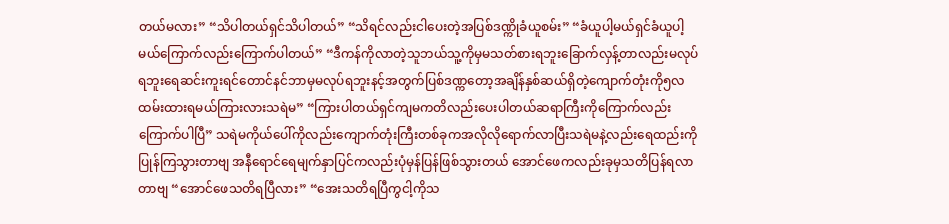တယ်မလား” “သိပါတယ်ရှင်သိပါတယ်” “သိရင်လည်းငါပေးတဲ့အပြစ်ဒဏ္ကိုခံယူစမ်း” “ခံယူပါ့မယ်ရှင်ခံယူပါ့မယ်ကြောက်လည်းကြောက်ပါတယ်” “ဒီကန်ကိုလာတဲ့သူဘယ်သူ့ကိုမှမသတ်စားရဘူးခြောက်လှန့်တာလည်းမလုပ်ရဘူးရေဆင်းကူးရင်တောင်နင်ဘာမှမလုပ်ရဘူးနင့်အတွက်ပြစ်ဒဏ္ကတော့အချိန်နှစ်ဆယ်ရှိတဲ့ကျောက်တုံးကို၅လထမ်းထားရမယ်ကြားလားသရဲမ” “ကြားပါတယ်ရှင်ကျမကတိလည်းပေးပါတယ်ဆရာကြီးကိုကြောက်လည်းကြောက်ပါပြီ” သရဲမကိုယ်ပေါ်ကိုလည်းကျောက်တုံးကြီးတစ်ခုကအလိုလိုရောက်လာပြီးသရဲမနဲ့လည်းရေထည်းကိုပြုန်ကြသွားတာဗျ အနီရောင်ရေမျက်နှာပြင်ကလည်းပုံမှန်ပြန်ဖြစ်သွားတယ် အောင်ဖေကလည်းခုမှသတိပြန်ရလာတာဗျ “အောင်ဖေသတိရပြီလား” “အေးသတိရပြီကွငါ့ကိုသ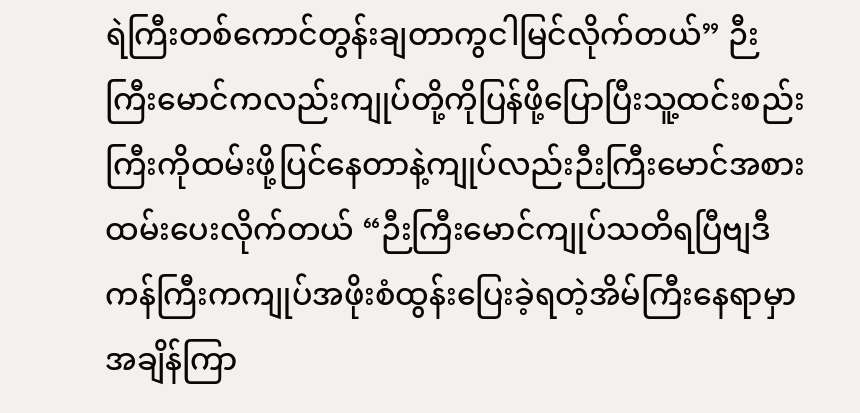ရဲကြီးတစ်ကောင်တွန်းချတာကွငါမြင်လိုက်တယ်” ဉီးကြီးမောင်ကလည်းကျုပ်တို့ကိုပြန်ဖို့ပြောပြီးသူ့ထင်းစည်းကြီးကိုထမ်းဖို့ပြင်နေတာနဲ့ကျုပ်လည်းဉီးကြီးမောင်အစားထမ်းပေးလိုက်တယ် “ဉီးကြီးမောင်ကျုပ်သတိရပြီဗျဒီကန်ကြီးကကျုပ်အဖိုးစံထွန်းပြေးခဲ့ရတဲ့အိမ်ကြီးနေရာမှာအချိန်ကြာ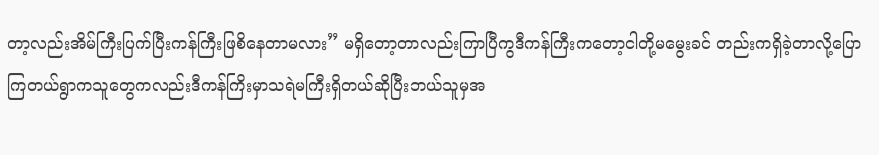တာ့လည်းအိမ်ကြီးပြက်ပြီးကန်ကြီးဖြစိနေတာမလား” မရှိတော့တာလည်းကြာပြီကွဒီကန်ကြီးကတော့ငါတို့မမွေးခင် တည်းကရှိခဲ့တာလို့ပြောကြတယ်ရွာကသူတွေကလည်းဒီကန်ကြိးမှာသရဲမကြီးရှိတယ်ဆိုပြီးဘယ်သူမှအ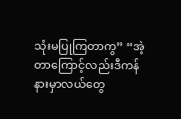သုံးမပြုကြတာကွ” “အဲ့တာကြောင့်လည်းဒီကန်နားမှာလယ်တွေ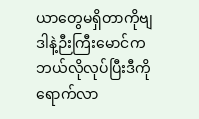ယာတွေမရှိတာကိုဗျဒါနဲ့ဉီးကြီးမောင်ကဘယ်လိုလုပ်ပြီးဒီကိုရောက်လာ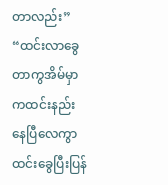တာလည်း” “ထင်းလာခွေတာကွအိမ်မှာကထင်းနည်းနေပြီလေကွာ ထင်းခွေပြီးပြန်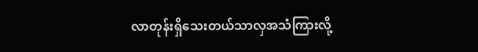လာတုန်းရှိသေးတယ်သာလှအသံကြားလို့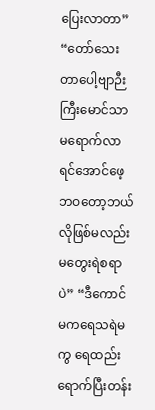ပြေးလာတာ” “တော်သေးတာပေါ့ဗျာဉီးကြီးမောင်သာမရောက်လာရင်အောင်ဖေ့ဘဝတော့ဘယ်လိုဖြစ်မလည်းမတွေးရဲစရာပဲ” “ဒီကောင်မကရေသရဲမကွ ရေထည်းရောက်ပြီးတန်း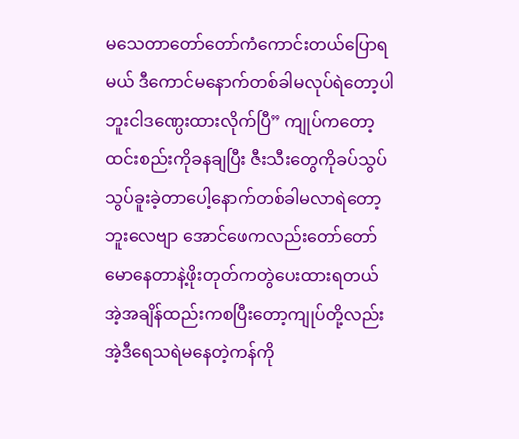မသေတာတော်တော်ကံကောင်းတယ်ပြောရမယ် ဒီကောင်မနောက်တစ်ခါမလုပ်ရဲတော့ပါဘူးငါဒဏ္ပေးထားလိုက်ပြီ” ကျုပ်ကတော့ထင်းစည်းကိုခနချပြီး ဇီးသီးတွေကိုခပ်သွပ်သွပ်ခူးခဲ့တာပေါ့နောက်တစ်ခါမလာရဲတော့ဘူးလေဗျာ အောင်ဖေကလည်းတော်တော်မောနေတာနဲ့ဖိုးတုတ်ကတွဲပေးထားရတယ် အဲ့အချိန်ထည်းကစပြီးတော့ကျုပ်တို့လည်းအဲ့ဒီရေသရဲမနေတဲ့ကန်ကို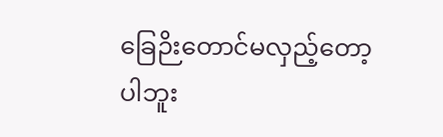ခြေဉိးတောင်မလှည့်တော့ပါဘူး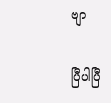ဗျာ

ပြီပါပြီ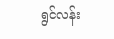ရွင်လန်း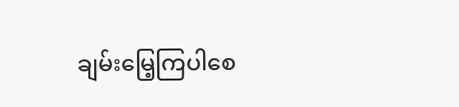ချမ်းမြေ့ကြပါစေ